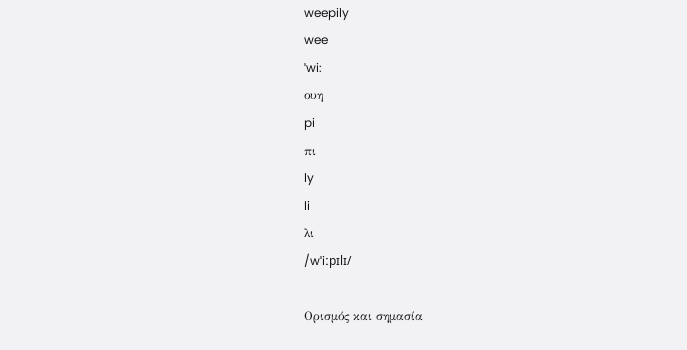weepily
wee
ˈwi:
ουη
pi
πι
ly
li
λι
/wˈiːpɪlɪ/

Ορισμός και σημασία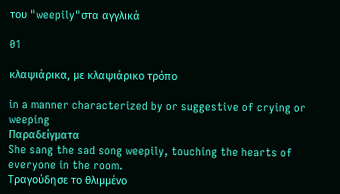του "weepily"στα αγγλικά

01

κλαψιάρικα, με κλαψιάρικο τρόπο

in a manner characterized by or suggestive of crying or weeping
Παραδείγματα
She sang the sad song weepily, touching the hearts of everyone in the room.
Τραγούδησε το θλιμμένο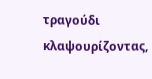τραγούδι κλαψουρίζοντας,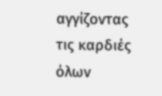αγγίζοντας τις καρδιές όλων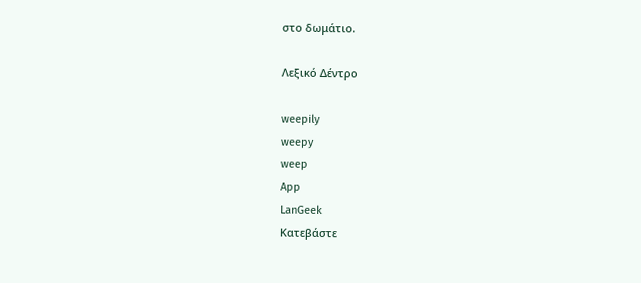στο δωμάτιο.

Λεξικό Δέντρο

weepily
weepy
weep
App
LanGeek
Κατεβάστε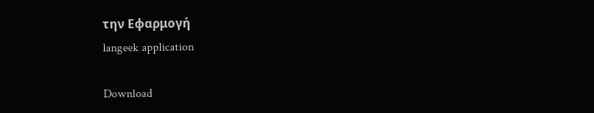την Εφαρμογή
langeek application

Download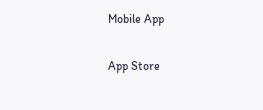Mobile App

App Store